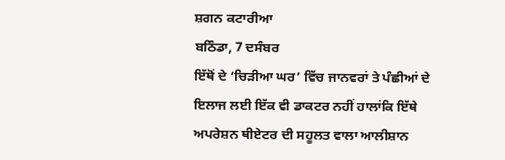ਸ਼ਗਨ ਕਟਾਰੀਆ
ਬਠਿੰਡਾ, 7 ਦਸੰਬਰ
ਇੱਥੋਂ ਦੇ ‘ਚਿੜੀਆ ਘਰ’ ਵਿੱਚ ਜਾਨਵਰਾਂ ਤੇ ਪੰਛੀਆਂ ਦੇ ਇਲਾਜ ਲਈ ਇੱਕ ਵੀ ਡਾਕਟਰ ਨਹੀਂ ਹਾਲਾਂਕਿ ਇੱਥੇ ਅਪਰੇਸ਼ਨ ਥੀਏਟਰ ਦੀ ਸਹੂਲਤ ਵਾਲਾ ਆਲੀਸ਼ਾਨ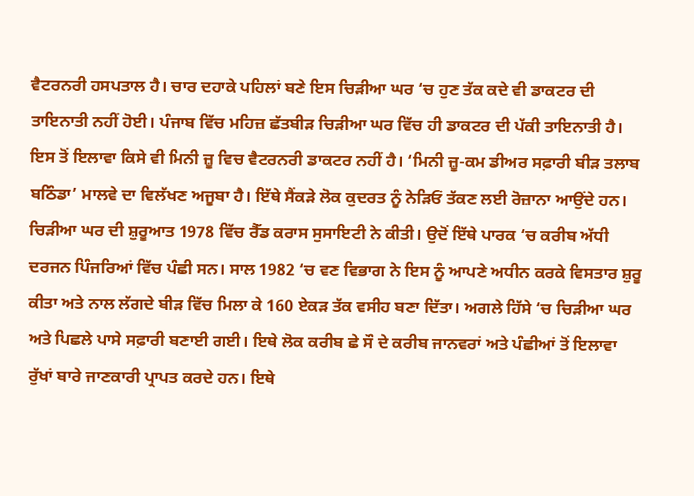ਵੈਟਰਨਰੀ ਹਸਪਤਾਲ ਹੈ। ਚਾਰ ਦਹਾਕੇ ਪਹਿਲਾਂ ਬਣੇ ਇਸ ਚਿੜੀਆ ਘਰ ‘ਚ ਹੁਣ ਤੱਕ ਕਦੇ ਵੀ ਡਾਕਟਰ ਦੀ ਤਾਇਨਾਤੀ ਨਹੀਂ ਹੋਈ। ਪੰਜਾਬ ਵਿੱਚ ਮਹਿਜ਼ ਛੱਤਬੀੜ ਚਿੜੀਆ ਘਰ ਵਿੱਚ ਹੀ ਡਾਕਟਰ ਦੀ ਪੱਕੀ ਤਾਇਨਾਤੀ ਹੈ। ਇਸ ਤੋਂ ਇਲਾਵਾ ਕਿਸੇ ਵੀ ਮਿਨੀ ਜ਼ੂ ਵਿਚ ਵੈਟਰਨਰੀ ਡਾਕਟਰ ਨਹੀਂ ਹੈ। ‘ਮਿਨੀ ਜ਼ੂ-ਕਮ ਡੀਅਰ ਸਫ਼ਾਰੀ ਬੀੜ ਤਲਾਬ ਬਠਿੰਡਾ’ ਮਾਲਵੇ ਦਾ ਵਿਲੱਖਣ ਅਜੂਬਾ ਹੈ। ਇੱਥੇ ਸੈਂਕੜੇ ਲੋਕ ਕੁਦਰਤ ਨੂੰ ਨੇੜਿਓਂ ਤੱਕਣ ਲਈ ਰੋਜ਼ਾਨਾ ਆਉਂਦੇ ਹਨ। ਚਿੜੀਆ ਘਰ ਦੀ ਸ਼ੁਰੂਆਤ 1978 ਵਿੱਚ ਰੈੱਡ ਕਰਾਸ ਸੁਸਾਇਟੀ ਨੇ ਕੀਤੀ। ਉਦੋਂ ਇੱਥੇ ਪਾਰਕ ‘ਚ ਕਰੀਬ ਅੱਧੀ ਦਰਜਨ ਪਿੰਜਰਿਆਂ ਵਿੱਚ ਪੰਛੀ ਸਨ। ਸਾਲ 1982 ‘ਚ ਵਣ ਵਿਭਾਗ ਨੇ ਇਸ ਨੂੰ ਆਪਣੇ ਅਧੀਨ ਕਰਕੇ ਵਿਸਤਾਰ ਸ਼ੁਰੂ ਕੀਤਾ ਅਤੇ ਨਾਲ ਲੱਗਦੇ ਬੀੜ ਵਿੱਚ ਮਿਲਾ ਕੇ 160 ਏਕੜ ਤੱਕ ਵਸੀਹ ਬਣਾ ਦਿੱਤਾ। ਅਗਲੇ ਹਿੱਸੇ ‘ਚ ਚਿੜੀਆ ਘਰ ਅਤੇ ਪਿਛਲੇ ਪਾਸੇ ਸਫ਼ਾਰੀ ਬਣਾਈ ਗਈ। ਇਥੇ ਲੋਕ ਕਰੀਬ ਛੇ ਸੌ ਦੇ ਕਰੀਬ ਜਾਨਵਰਾਂ ਅਤੇ ਪੰਛੀਆਂ ਤੋਂ ਇਲਾਵਾ ਰੁੱਖਾਂ ਬਾਰੇ ਜਾਣਕਾਰੀ ਪ੍ਰਾਪਤ ਕਰਦੇ ਹਨ। ਇਥੇ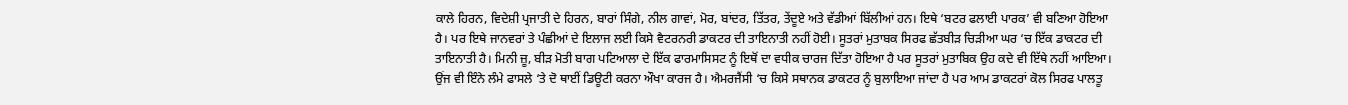ਕਾਲੇ ਹਿਰਨ, ਵਿਦੇਸ਼ੀ ਪ੍ਰਜਾਤੀ ਦੇ ਹਿਰਨ, ਬਾਰਾਂ ਸਿੰਗੇ, ਨੀਲ ਗਾਵਾਂ, ਮੋਰ, ਬਾਂਦਰ, ਤਿੱਤਰ, ਤੇਂਦੂਏ ਅਤੇ ਵੱਡੀਆਂ ਬਿੱਲੀਆਂ ਹਨ। ਇਥੇ ‘ਬਟਰ ਫਲਾਈ ਪਾਰਕ’ ਵੀ ਬਣਿਆ ਹੋਇਆ ਹੈ। ਪਰ ਇਥੇ ਜਾਨਵਰਾਂ ਤੇ ਪੰਛੀਆਂ ਦੇ ਇਲਾਜ ਲਈ ਕਿਸੇ ਵੈਟਰਨਰੀ ਡਾਕਟਰ ਦੀ ਤਾਇਨਾਤੀ ਨਹੀਂ ਹੋਈ। ਸੂਤਰਾਂ ਮੁਤਾਬਕ ਸਿਰਫ ਛੱਤਬੀੜ ਚਿੜੀਆ ਘਰ ‘ਚ ਇੱਕ ਡਾਕਟਰ ਦੀ ਤਾਇਨਾਤੀ ਹੈ। ਮਿਨੀ ਜ਼ੂ, ਬੀੜ ਮੋਤੀ ਬਾਗ ਪਟਿਆਲਾ ਦੇ ਇੱਕ ਫਾਰਮਾਸਿਸਟ ਨੂੰ ਇਥੋਂ ਦਾ ਵਧੀਕ ਚਾਰਜ ਦਿੱਤਾ ਹੋਇਆ ਹੈ ਪਰ ਸੂਤਰਾਂ ਮੁਤਾਬਿਕ ਉਹ ਕਦੇ ਵੀ ਇੱਥੇ ਨਹੀਂ ਆਇਆ। ਉਂਜ ਵੀ ਇੰਨੇ ਲੰਮੇ ਫਾਸਲੇ ‘ਤੇ ਦੋ ਥਾਈਂ ਡਿਊਟੀ ਕਰਨਾ ਔਖਾ ਕਾਰਜ ਹੈ। ਐਮਰਜੈਂਸੀ ‘ਚ ਕਿਸੇ ਸਥਾਨਕ ਡਾਕਟਰ ਨੂੰ ਬੁਲਾਇਆ ਜਾਂਦਾ ਹੈ ਪਰ ਆਮ ਡਾਕਟਰਾਂ ਕੋਲ ਸਿਰਫ ਪਾਲਤੂ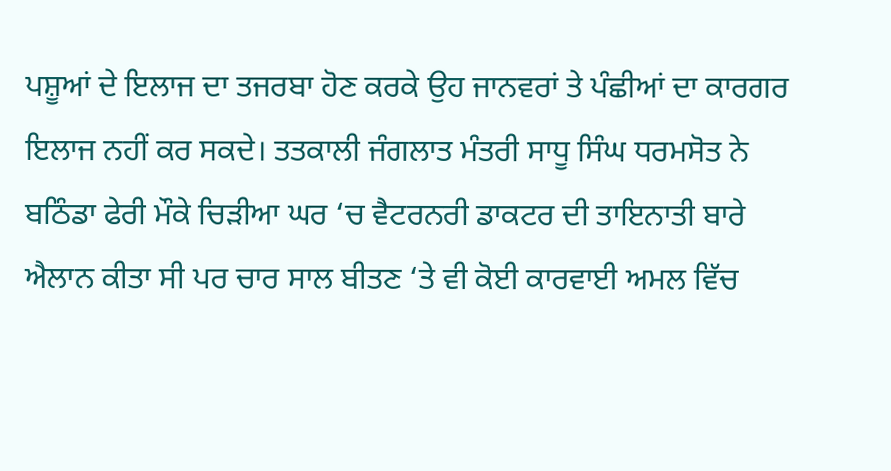ਪਸ਼ੂਆਂ ਦੇ ਇਲਾਜ ਦਾ ਤਜਰਬਾ ਹੋਣ ਕਰਕੇ ਉਹ ਜਾਨਵਰਾਂ ਤੇ ਪੰਛੀਆਂ ਦਾ ਕਾਰਗਰ ਇਲਾਜ ਨਹੀਂ ਕਰ ਸਕਦੇ। ਤਤਕਾਲੀ ਜੰਗਲਾਤ ਮੰਤਰੀ ਸਾਧੂ ਸਿੰਘ ਧਰਮਸੋਤ ਨੇ ਬਠਿੰਡਾ ਫੇਰੀ ਮੌਕੇ ਚਿੜੀਆ ਘਰ ‘ਚ ਵੈਟਰਨਰੀ ਡਾਕਟਰ ਦੀ ਤਾਇਨਾਤੀ ਬਾਰੇ ਐਲਾਨ ਕੀਤਾ ਸੀ ਪਰ ਚਾਰ ਸਾਲ ਬੀਤਣ ‘ਤੇ ਵੀ ਕੋਈ ਕਾਰਵਾਈ ਅਮਲ ਵਿੱਚ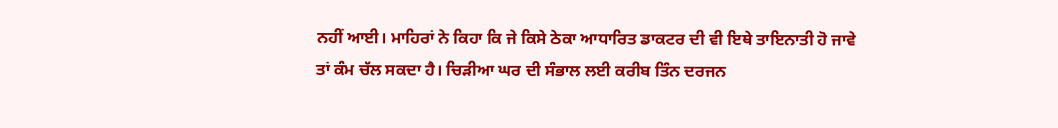ਨਹੀਂ ਆਈ। ਮਾਹਿਰਾਂ ਨੇ ਕਿਹਾ ਕਿ ਜੇ ਕਿਸੇ ਠੇਕਾ ਆਧਾਰਿਤ ਡਾਕਟਰ ਦੀ ਵੀ ਇਥੇ ਤਾਇਨਾਤੀ ਹੋ ਜਾਵੇ ਤਾਂ ਕੰਮ ਚੱਲ ਸਕਦਾ ਹੈ। ਚਿੜੀਆ ਘਰ ਦੀ ਸੰਭਾਲ ਲਈ ਕਰੀਬ ਤਿੰਨ ਦਰਜਨ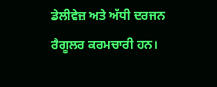ਡੇਲੀਵੇਜ਼ ਅਤੇ ਅੱਧੀ ਦਰਜਨ ਰੈਗੂਲਰ ਕਰਮਚਾਰੀ ਹਨ।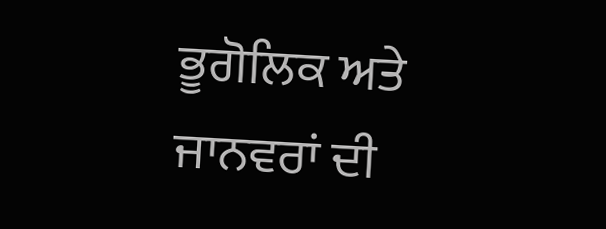ਭੂਗੋਲਿਕ ਅਤੇ ਜਾਨਵਰਾਂ ਦੀ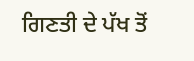ਗਿਣਤੀ ਦੇ ਪੱਖ ਤੋਂ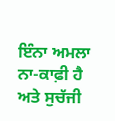ਇੰਨਾ ਅਮਲਾ ਨਾ-ਕਾਫ਼ੀ ਹੈ ਅਤੇ ਸੁਚੱਜੀ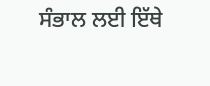ਸੰਭਾਲ ਲਈ ਇੱਥੇ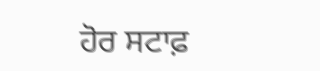ਹੋਰ ਸਟਾਫ਼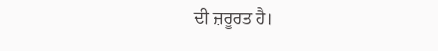ਦੀ ਜ਼ਰੂਰਤ ਹੈ।